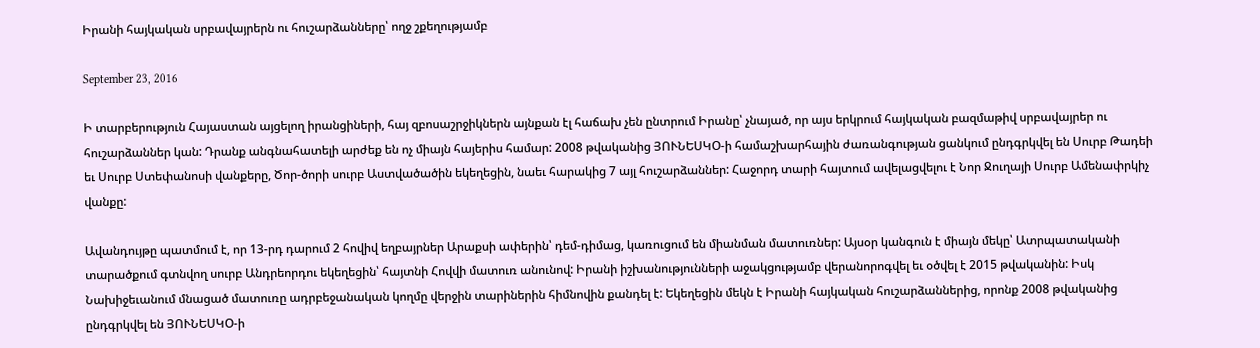Իրանի հայկական սրբավայրերն ու հուշարձանները՝ ողջ շքեղությամբ

September 23, 2016

Ի տարբերություն Հայաստան այցելող իրանցիների, հայ զբոսաշրջիկներն այնքան էլ հաճախ չեն ընտրում Իրանը՝ չնայած, որ այս երկրում հայկական բազմաթիվ սրբավայրեր ու հուշարձաններ կան: Դրանք անգնահատելի արժեք են ոչ միայն հայերիս համար: 2008 թվականից ՅՈՒՆԵՍԿՕ-ի համաշխարհային ժառանգության ցանկում ընդգրկվել են Սուրբ Թադեի եւ Սուրբ Ստեփանոսի վանքերը, Ծոր-ծորի սուրբ Աստվածածին եկեղեցին, նաեւ հարակից 7 այլ հուշարձաններ: Հաջորդ տարի հայտում ավելացվելու է Նոր Ջուղայի Սուրբ Ամենափրկիչ վանքը:

Ավանդույթը պատմում է, որ 13-րդ դարում 2 հովիվ եղբայրներ Արաքսի ափերին՝ դեմ-դիմաց, կառուցում են միանման մատուռներ: Այսօր կանգուն է միայն մեկը՝ Ատրպատականի տարածքում գտնվող սուրբ Անդրեորդու եկեղեցին՝ հայտնի Հովվի մատուռ անունով: Իրանի իշխանությունների աջակցությամբ վերանորոգվել եւ օծվել է 2015 թվականին: Իսկ Նախիջեւանում մնացած մատուռը ադրբեջանական կողմը վերջին տարիներին հիմնովին քանդել է: Եկեղեցին մեկն է Իրանի հայկական հուշարձաններից, որոնք 2008 թվականից ընդգրկվել են ՅՈՒՆԵՍԿՕ-ի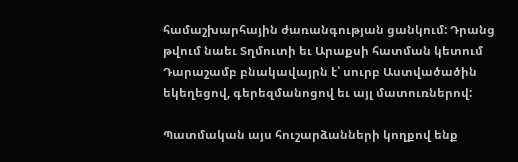համաշխարհային ժառանգության ցանկում: Դրանց թվում նաեւ Տղմուտի եւ Արաքսի հատման կետում Դարաշամբ բնակավայրն է՝ սուրբ Աստվածածին եկեղեցով, գերեզմանոցով եւ այլ մատուռներով:

Պատմական այս հուշարձանների կողքով ենք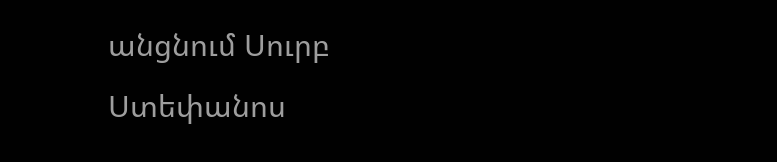անցնում Սուրբ Ստեփանոս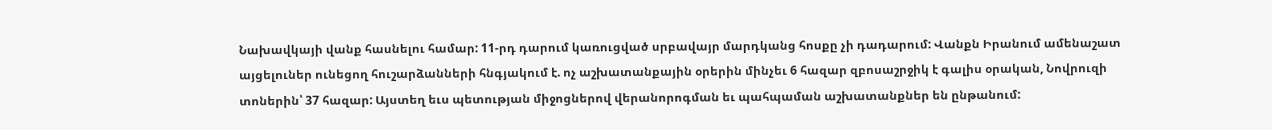Նախավկայի վանք հասնելու համար: 11-րդ դարում կառուցված սրբավայր մարդկանց հոսքը չի դադարում: Վանքն Իրանում ամենաշատ այցելուներ ունեցող հուշարձանների հնգյակում է. ոչ աշխատանքային օրերին մինչեւ 6 հազար զբոսաշրջիկ է գալիս օրական, Նովրուզի տոներին՝ 37 հազար: Այստեղ եւս պետության միջոցներով վերանորոգման եւ պահպաման աշխատանքներ են ընթանում: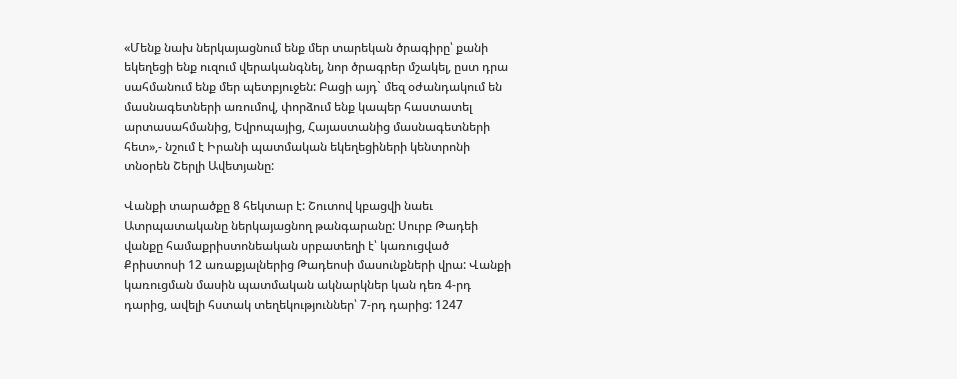«Մենք նախ ներկայացնում ենք մեր տարեկան ծրագիրը՝ քանի եկեղեցի ենք ուզում վերականգնել, նոր ծրագրեր մշակել, ըստ դրա սահմանում ենք մեր պետբյուջեն: Բացի այդ` մեզ օժանդակում են մասնագետների առումով, փորձում ենք կապեր հաստատել արտասահմանից, Եվրոպայից, Հայաստանից մասնագետների հետ»,- նշում է Իրանի պատմական եկեղեցիների կենտրոնի տնօրեն Շերլի Ավետյանը:

Վանքի տարածքը 8 հեկտար է: Շուտով կբացվի նաեւ Ատրպատականը ներկայացնող թանգարանը: Սուրբ Թադեի վանքը համաքրիստոնեական սրբատեղի է՝ կառուցված Քրիստոսի 12 առաքյալներից Թադեոսի մասունքների վրա: Վանքի կառուցման մասին պատմական ակնարկներ կան դեռ 4-րդ դարից, ավելի հստակ տեղեկություններ՝ 7-րդ դարից: 1247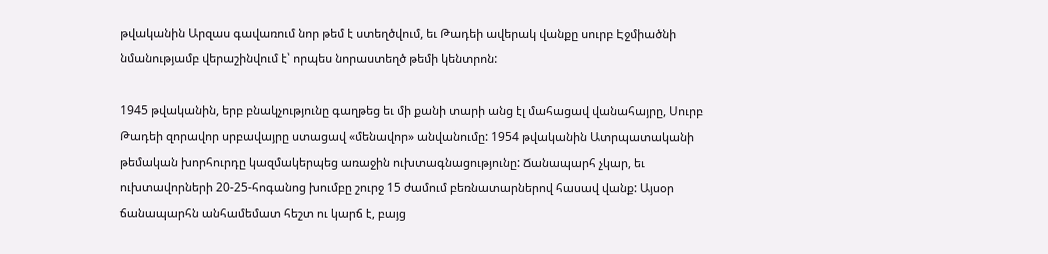թվականին Արզաս գավառում նոր թեմ է ստեղծվում, եւ Թադեի ավերակ վանքը սուրբ Էջմիածնի նմանությամբ վերաշինվում է՝ որպես նորաստեղծ թեմի կենտրոն:

1945 թվականին, երբ բնակչությունը գաղթեց եւ մի քանի տարի անց էլ մահացավ վանահայրը, Սուրբ Թադեի զորավոր սրբավայրը ստացավ «մենավոր» անվանումը: 1954 թվականին Ատրպատականի թեմական խորհուրդը կազմակերպեց առաջին ուխտագնացությունը: Ճանապարհ չկար, եւ ուխտավորների 20-25-հոգանոց խումբը շուրջ 15 ժամում բեռնատարներով հասավ վանք: Այսօր ճանապարհն անհամեմատ հեշտ ու կարճ է, բայց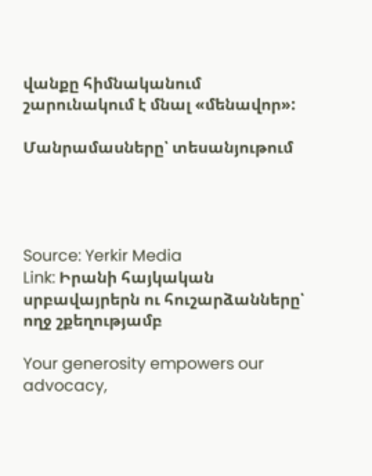վանքը հիմնականում շարունակում է մնալ «մենավոր»:

Մանրամասները՝ տեսանյութում




Source: Yerkir Media
Link: Իրանի հայկական սրբավայրերն ու հուշարձանները՝ ողջ շքեղությամբ

Your generosity empowers our advocacy,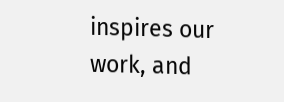inspires our work, and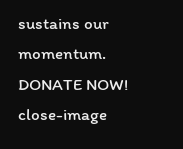sustains our momentum.
DONATE NOW!
close-image